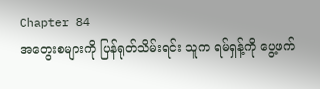Chapter 84
အတွေးစများကို ပြန်ရုတ်သိမ်းရင်း သူက ရမ်ရှန့်ကို ပွေ့ဖက်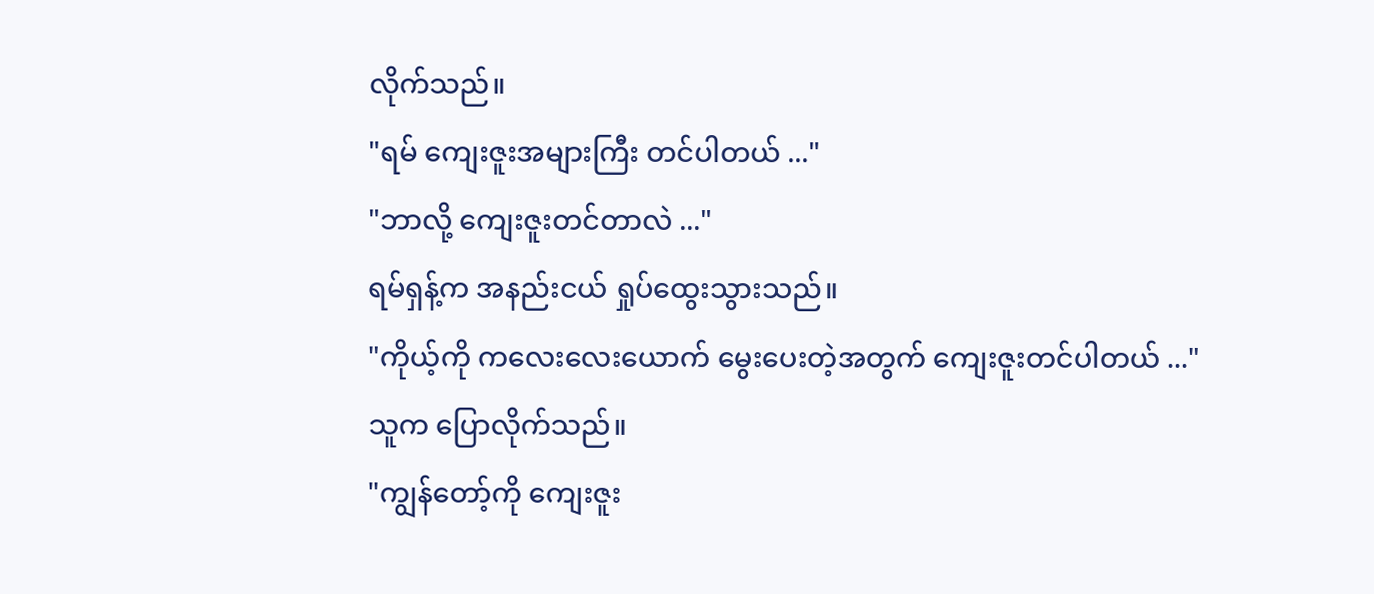လိုက်သည်။
"ရမ် ကျေးဇူးအများကြီး တင်ပါတယ် ..."
"ဘာလို့ ကျေးဇူးတင်တာလဲ ..."
ရမ်ရှန့်က အနည်းငယ် ရှုပ်ထွေးသွားသည်။
"ကိုယ့်ကို ကလေးလေးယောက် မွေးပေးတဲ့အတွက် ကျေးဇူးတင်ပါတယ် ..."
သူက ပြောလိုက်သည်။
"ကျွန်တော့်ကို ကျေးဇူး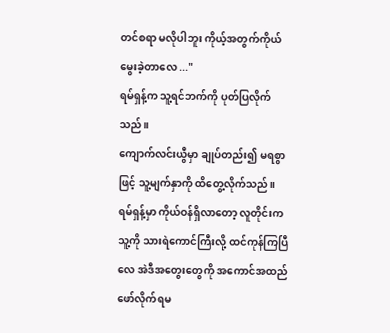တင်စရာ မလိုပါဘူး ကိုယ့်အတွက်ကိုယ် မွေးခဲ့တာလေ ..."
ရမ်ရှန့်က သူ့ရင်ဘက်ကို ပုတ်ပြလိုက်သည်။
ကျောက်လင်းယွီမှာ ချုပ်တည်း၍ မရစွာဖြင့် သူ့မျက်နှာကို ထိတွေ့လိုက်သည်။
ရမ်ရှန့်မှာ ကိုယ်ဝန်ရှိလာတော့ လူတိုင်းက သူ့ကို သားရဲကောင်ကြီးလို့ ထင်ကုန်ကြပြီလေ အဲဒီအတွေးတွေကို အကောင်အထည် ဖော်လိုက်ရမ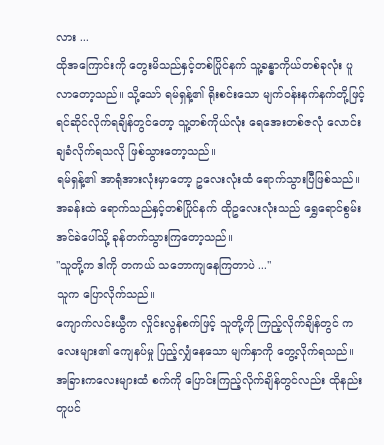လား ...
ထိုအကြောင်းကို တွေးမိသည်နှင့်တစ်ပြိုင်နက် သူ့ခန္ဓာကိုယ်တစ်ခုလုံး ပူလာတော့သည်။ သို့သော် ရမ်ရှန့်၏ ရိုးစင်းသော မျက်ဝန်းနက်နက်တို့ဖြင့် ရင်ဆိုင်လိုက်ရချိန်တွင်တော့ သူ့တစ်ကိုယ်လုံး ရေအေးတစ်ဇလုံ လောင်းချခံလိုက်ရသလို ဖြစ်သွားတော့သည်။
ရမ်ရှန့်၏ အာရုံအားလုံးမှာတော့ ဥလေးလုံးထံ ရောက်သွားပြီဖြစ်သည်။ အခန်းထဲ ရောက်သည်နှင့်တစ်ပြိုင်နက် ထိုဥလေးလုံးသည် ရွှေရောင်စွမ်းအင်ခဲပေါ်သို့ ခုန်တက်သွားကြတော့သည်။
"သူတို့က ဒါကို တကယ် သဘောကျနေကြတာပဲ ..."
သူက ပြောလိုက်သည်။
ကျောက်လင်းယွီက လှိုင်းလွန်စက်ဖြင့် သူတို့ကို ကြည့်လိုက်ချိန်တွင် ကလေးများ၏ ကျေနပ်မှု ပြည့်လျှံနေသော မျက်နှာကို တွေ့လိုက်ရသည်။ အခြားကလေးများထံ စက်ကို ပြောင်းကြည့်လိုက်ချိန်တွင်လည်း ထိုနည်းတူပင်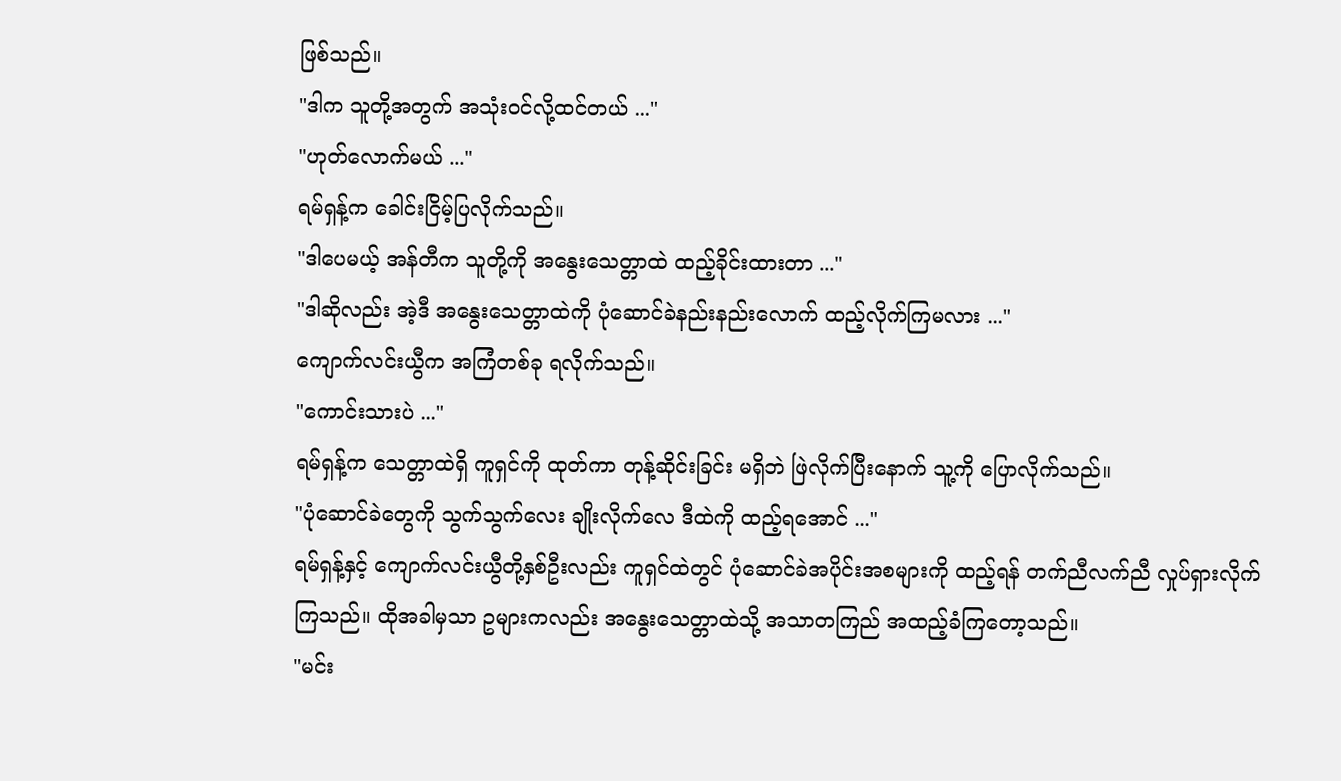ဖြစ်သည်။
"ဒါက သူတို့အတွက် အသုံးဝင်လို့ထင်တယ် ..."
"ဟုတ်လောက်မယ် ..."
ရမ်ရှန့်က ခေါင်းငြိမ့်ပြလိုက်သည်။
"ဒါပေမယ့် အန်တီက သူတို့ကို အနွေးသေတ္တာထဲ ထည့်ခိုင်းထားတာ ..."
"ဒါဆိုလည်း အဲ့ဒီ အနွေးသေတ္တာထဲကို ပုံဆောင်ခဲနည်းနည်းလောက် ထည့်လိုက်ကြမလား ..."
ကျောက်လင်းယွီက အကြံတစ်ခု ရလိုက်သည်။
"ကောင်းသားပဲ ..."
ရမ်ရှန့်က သေတ္တာထဲရှိ ကူရှင်ကို ထုတ်ကာ တုန့်ဆိုင်းခြင်း မရှိဘဲ ဖြဲလိုက်ပြီးနောက် သူ့ကို ပြောလိုက်သည်။
"ပုံဆောင်ခဲတွေကို သွက်သွက်လေး ချိုးလိုက်လေ ဒီထဲကို ထည့်ရအောင် ..."
ရမ်ရှန့်နှင့် ကျောက်လင်းယွီတို့နှစ်ဦးလည်း ကူရှင်ထဲတွင် ပုံဆောင်ခဲအပိုင်းအစများကို ထည့်ရန် တက်ညီလက်ညီ လှုပ်ရှားလိုက်ကြသည်။ ထိုအခါမှသာ ဥများကလည်း အနွေးသေတ္တာထဲသို့ အသာတကြည် အထည့်ခံကြတော့သည်။
"မင်း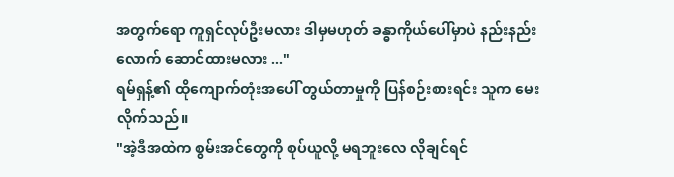အတွက်ရော ကူရှင်လုပ်ဦးမလား ဒါမှမဟုတ် ခန္ဓာကိုယ်ပေါ်မှာပဲ နည်းနည်းလောက် ဆောင်ထားမလား ..."
ရမ်ရှန့်၏ ထိုကျောက်တုံးအပေါ် တွယ်တာမှုကို ပြန်စဉ်းစားရင်း သူက မေးလိုက်သည်။
"အဲ့ဒီအထဲက စွမ်းအင်တွေကို စုပ်ယူလို့ မရဘူးလေ လိုချင်ရင်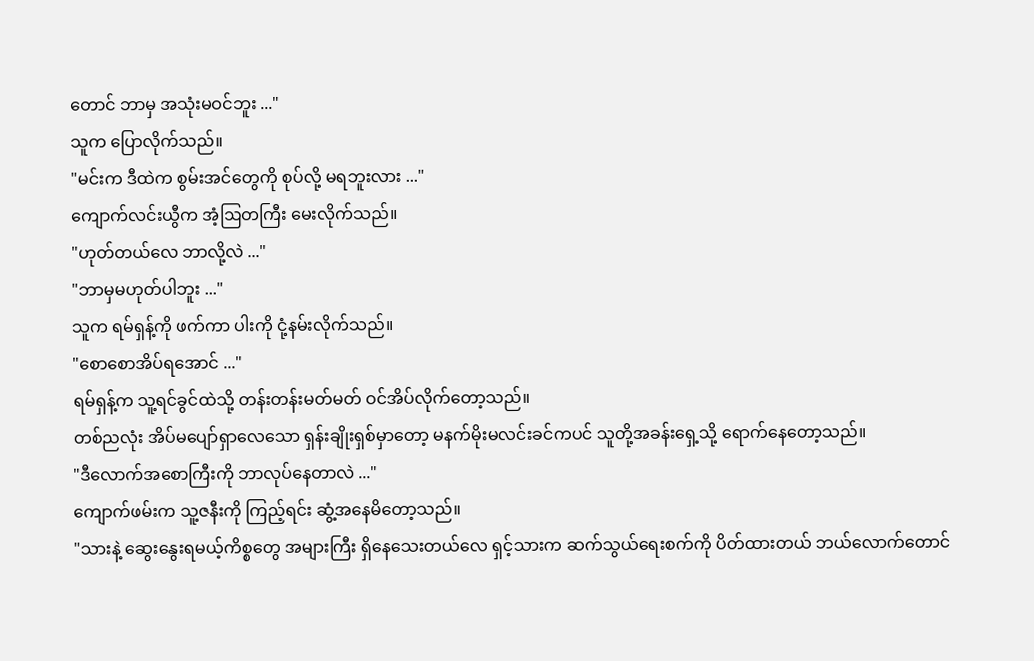တောင် ဘာမှ အသုံးမဝင်ဘူး ..."
သူက ပြောလိုက်သည်။
"မင်းက ဒီထဲက စွမ်းအင်တွေကို စုပ်လို့ မရဘူးလား ..."
ကျောက်လင်းယွီက အံ့ဩတကြီး မေးလိုက်သည်။
"ဟုတ်တယ်လေ ဘာလို့လဲ ..."
"ဘာမှမဟုတ်ပါဘူး ..."
သူက ရမ်ရှန့်ကို ဖက်ကာ ပါးကို ငုံ့နမ်းလိုက်သည်။
"စောစောအိပ်ရအောင် ..."
ရမ်ရှန့်က သူ့ရင်ခွင်ထဲသို့ တန်းတန်းမတ်မတ် ဝင်အိပ်လိုက်တော့သည်။
တစ်ညလုံး အိပ်မပျော်ရှာလေသော ရှန်းချိုးရှစ်မှာတော့ မနက်မိုးမလင်းခင်ကပင် သူတို့အခန်းရှေ့သို့ ရောက်နေတော့သည်။
"ဒီလောက်အစောကြီးကို ဘာလုပ်နေတာလဲ ..."
ကျောက်ဖမ်းက သူ့ဇနီးကို ကြည့်ရင်း ဆွံ့အနေမိတော့သည်။
"သားနဲ့ ဆွေးနွေးရမယ့်ကိစ္စတွေ အများကြီး ရှိနေသေးတယ်လေ ရှင့်သားက ဆက်သွယ်ရေးစက်ကို ပိတ်ထားတယ် ဘယ်လောက်တောင်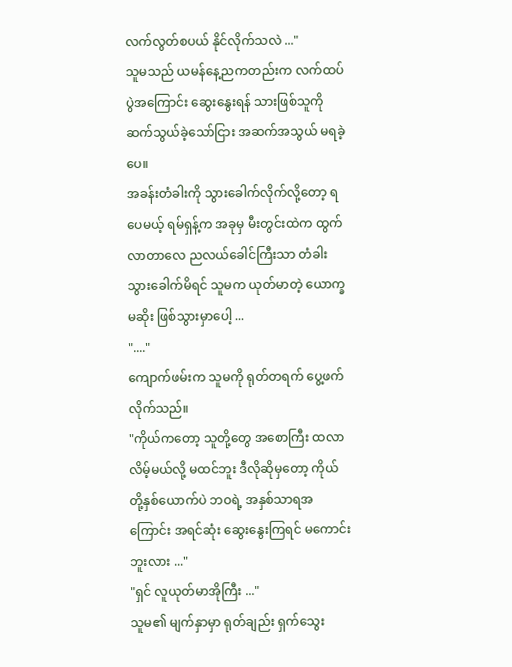လက်လွတ်စပယ် နိုင်လိုက်သလဲ ..."
သူမသည် ယမန်နေ့ညကတည်းက လက်ထပ်ပွဲအကြောင်း ဆွေးနွေးရန် သားဖြစ်သူကို ဆက်သွယ်ခဲ့သော်ငြား အဆက်အသွယ် မရခဲ့ပေ။
အခန်းတံခါးကို သွားခေါက်လိုက်လို့တော့ ရပေမယ့် ရမ်ရှန့်က အခုမှ မီးတွင်းထဲက ထွက်လာတာလေ ညလယ်ခေါင်ကြီးသာ တံခါးသွားခေါက်မိရင် သူမက ယုတ်မာတဲ့ ယောက္ခမဆိုး ဖြစ်သွားမှာပေါ့ ...
"...."
ကျောက်ဖမ်းက သူမကို ရုတ်တရက် ပွေ့ဖက်လိုက်သည်။
"ကိုယ်ကတော့ သူတို့တွေ အစောကြီး ထလာလိမ့်မယ်လို့ မထင်ဘူး ဒီလိုဆိုမှတော့ ကိုယ်တို့နှစ်ယောက်ပဲ ဘဝရဲ့ အနှစ်သာရအကြောင်း အရင်ဆုံး ဆွေးနွေးကြရင် မကောင်းဘူးလား ..."
"ရှင် လူယုတ်မာအိုကြီး ..."
သူမ၏ မျက်နှာမှာ ရုတ်ချည်း ရှက်သွေး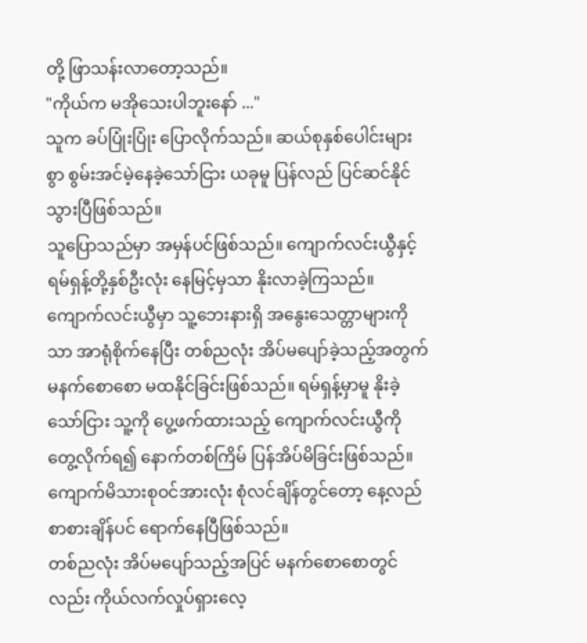တို့ ဖြာသန်းလာတော့သည်။
"ကိုယ်က မအိုသေးပါဘူးနော် ..."
သူက ခပ်ပြုံးပြုံး ပြောလိုက်သည်။ ဆယ်စုနှစ်ပေါင်းများစွာ စွမ်းအင်မဲ့နေခဲ့သော်ငြား ယခုမူ ပြန်လည် ပြင်ဆင်နိုင်သွားပြီဖြစ်သည်။
သူပြောသည်မှာ အမှန်ပင်ဖြစ်သည်။ ကျောက်လင်းယွီနှင့် ရမ်ရှန့်တို့နှစ်ဦးလုံး နေမြင့်မှသာ နိုးလာခဲ့ကြသည်။ ကျောက်လင်းယွီမှာ သူ့ဘေးနားရှိ အနွေးသေတ္တာများကိုသာ အာရုံစိုက်နေပြီး တစ်ညလုံး အိပ်မပျော်ခဲ့သည့်အတွက် မနက်စောစော မထနိုင်ခြင်းဖြစ်သည်။ ရမ်ရှန့်မှာမူ နိုးခဲ့သော်ငြား သူ့ကို ပွေ့ဖက်ထားသည့် ကျောက်လင်းယွီကို တွေ့လိုက်ရ၍ နောက်တစ်ကြိမ် ပြန်အိပ်မိခြင်းဖြစ်သည်။
ကျောက်မိသားစုဝင်အားလုံး စုံလင်ချိန်တွင်တော့ နေ့လည်စာစားချိန်ပင် ရောက်နေပြီဖြစ်သည်။
တစ်ညလုံး အိပ်မပျော်သည့်အပြင် မနက်စောစောတွင်လည်း ကိုယ်လက်လှုပ်ရှားလေ့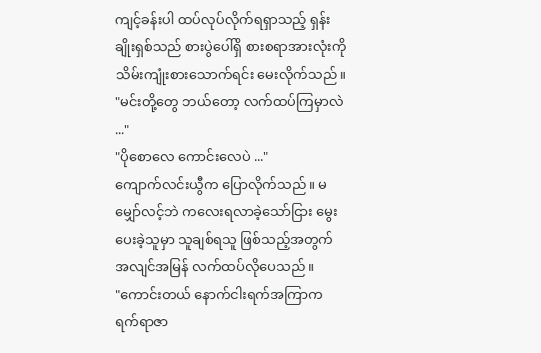ကျင့်ခန်းပါ ထပ်လုပ်လိုက်ရရှာသည့် ရှန်းချိုးရှစ်သည် စားပွဲပေါ်ရှိ စားစရာအားလုံးကို သိမ်းကျုံးစားသောက်ရင်း မေးလိုက်သည်။
"မင်းတို့တွေ ဘယ်တော့ လက်ထပ်ကြမှာလဲ ..."
"ပိုစောလေ ကောင်းလေပဲ ..."
ကျောက်လင်းယွီက ပြောလိုက်သည်။ မမျှော်လင့်ဘဲ ကလေးရလာခဲ့သော်ငြား မွေးပေးခဲ့သူမှာ သူချစ်ရသူ ဖြစ်သည့်အတွက် အလျင်အမြန် လက်ထပ်လိုပေသည်။
"ကောင်းတယ် နောက်ငါးရက်အကြာက ရက်ရာဇာ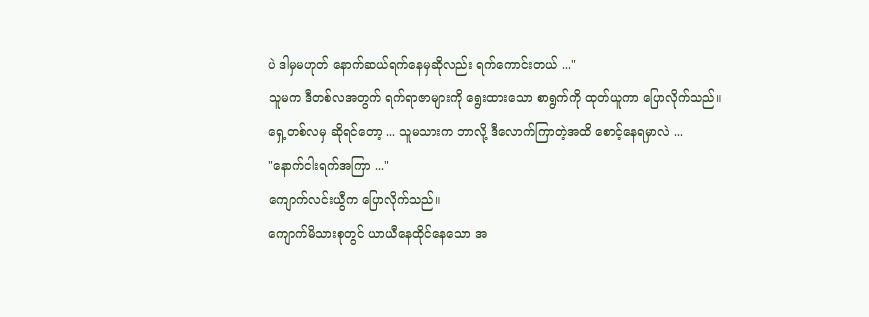ပဲ ဒါမှမဟုတ် နောက်ဆယ်ရက်နေမှဆိုလည်း ရက်ကောင်းတယ် ..."
သူမက ဒီတစ်လအတွက် ရက်ရာဇာများကို ရွေးထားသော စာရွက်ကို ထုတ်ယူကာ ပြောလိုက်သည်။
ရှေ့တစ်လမှ ဆိုရင်တော့ ... သူမသားက ဘာလို့ ဒီလောက်ကြာတဲ့အထိ စောင့်နေရမှာလဲ ...
"နောက်ငါးရက်အကြာ ..."
ကျောက်လင်းယွီက ပြောလိုက်သည်။
ကျောက်မိသားစုတွင် ယာယီနေထိုင်နေသော အ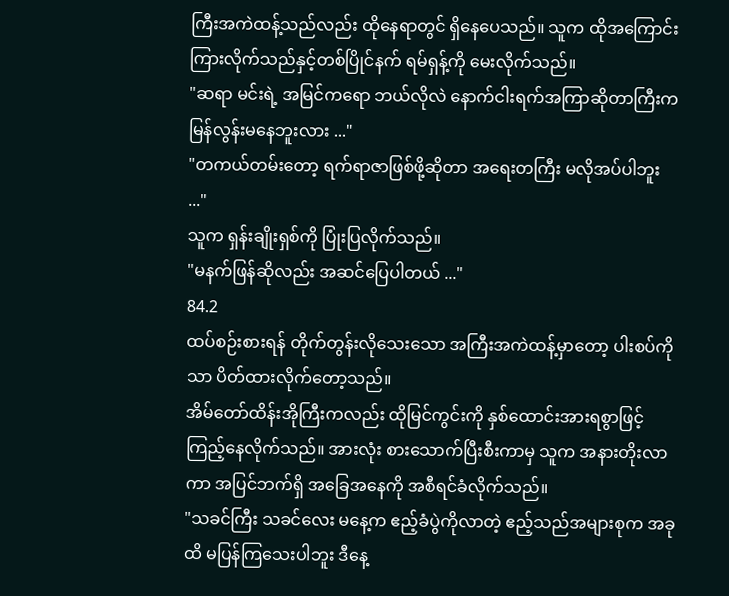ကြီးအကဲထန့်သည်လည်း ထိုနေရာတွင် ရှိနေပေသည်။ သူက ထိုအကြောင်း ကြားလိုက်သည်နှင့်တစ်ပြိုင်နက် ရမ်ရှန့်ကို မေးလိုက်သည်။
"ဆရာ မင်းရဲ့ အမြင်ကရော ဘယ်လိုလဲ နောက်ငါးရက်အကြာဆိုတာကြီးက မြန်လွန်းမနေဘူးလား ..."
"တကယ်တမ်းတော့ ရက်ရာဇာဖြစ်ဖို့ဆိုတာ အရေးတကြီး မလိုအပ်ပါဘူး ..."
သူက ရှန်းချိုးရှစ်ကို ပြုံးပြလိုက်သည်။
"မနက်ဖြန်ဆိုလည်း အဆင်ပြေပါတယ် ..."
84.2
ထပ်စဉ်းစားရန် တိုက်တွန်းလိုသေးသော အကြီးအကဲထန့်မှာတော့ ပါးစပ်ကိုသာ ပိတ်ထားလိုက်တော့သည်။
အိမ်တော်ထိန်းအိုကြီးကလည်း ထိုမြင်ကွင်းကို နှစ်ထောင်းအားရစွာဖြင့် ကြည့်နေလိုက်သည်။ အားလုံး စားသောက်ပြီးစီးကာမှ သူက အနားတိုးလာကာ အပြင်ဘက်ရှိ အခြေအနေကို အစီရင်ခံလိုက်သည်။
"သခင်ကြီး သခင်လေး မနေ့က ဧည့်ခံပွဲကိုလာတဲ့ ဧည့်သည်အများစုက အခုထိ မပြန်ကြသေးပါဘူး ဒီနေ့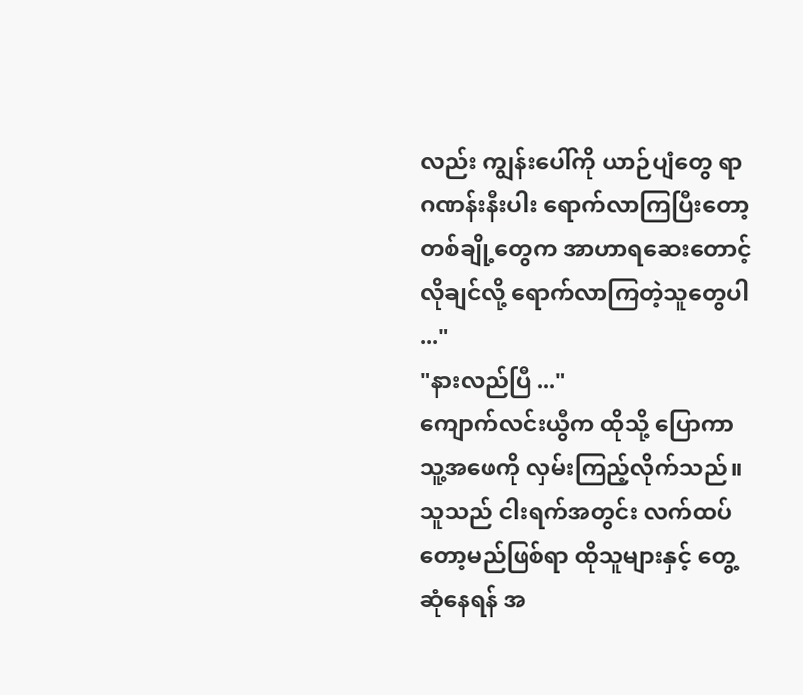လည်း ကျွန်းပေါ်ကို ယာဉ်ပျံတွေ ရာဂဏန်းနီးပါး ရောက်လာကြပြီးတော့ တစ်ချို့တွေက အာဟာရဆေးတောင့် လိုချင်လို့ ရောက်လာကြတဲ့သူတွေပါ ..."
"နားလည်ပြီ ..."
ကျောက်လင်းယွီက ထိုသို့ ပြောကာ သူ့အဖေကို လှမ်းကြည့်လိုက်သည်။ သူသည် ငါးရက်အတွင်း လက်ထပ်တော့မည်ဖြစ်ရာ ထိုသူများနှင့် တွေ့ဆုံနေရန် အ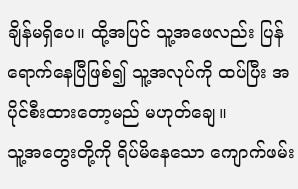ချိန်မရှိပေ။ ထို့အပြင် သူ့အဖေလည်း ပြန်ရောက်နေပြီဖြစ်၍ သူ့အလုပ်ကို ထပ်ပြီး အပိုင်စီးထားတော့မည် မဟုတ်ချေ။
သူ့အတွေးတို့ကို ရိပ်မိနေသော ကျောက်ဖမ်း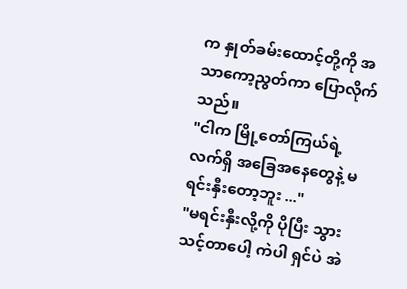က နှုတ်ခမ်းထောင့်တို့ကို အသာကော့ညွတ်ကာ ပြောလိုက်သည်။
"ငါက မြို့တော်ကြယ်ရဲ့ လက်ရှိ အခြေအနေတွေနဲ့ မရင်းနှီးတော့ဘူး ..."
"မရင်းနှီးလို့ကို ပိုပြီး သွားသင့်တာပေါ့ ကဲပါ ရှင်ပဲ အဲ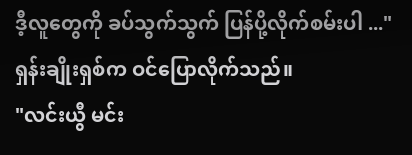ဒီ့လူတွေကို ခပ်သွက်သွက် ပြန်ပို့လိုက်စမ်းပါ ..."
ရှန်းချိုးရှစ်က ဝင်ပြောလိုက်သည်။
"လင်းယွီ မင်း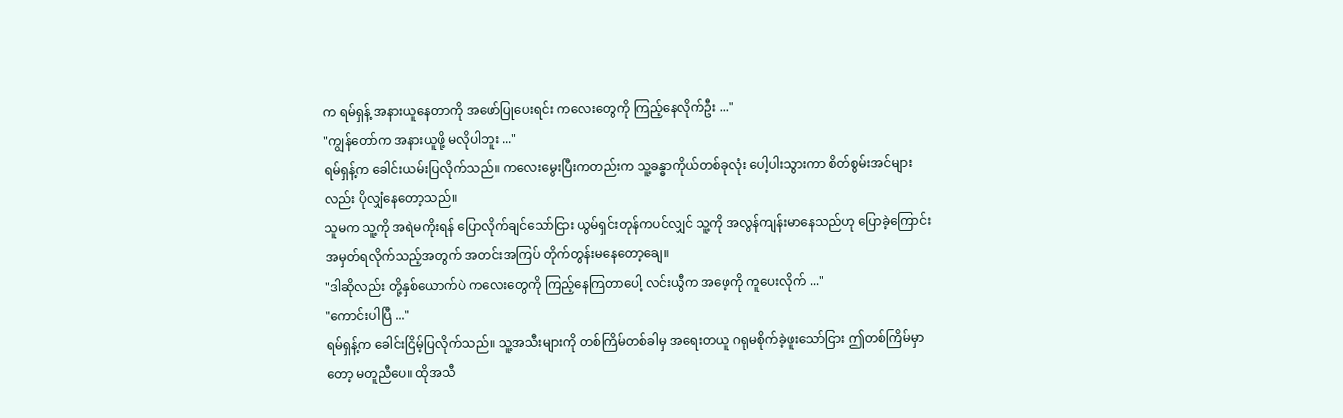က ရမ်ရှန့် အနားယူနေတာကို အဖော်ပြုပေးရင်း ကလေးတွေကို ကြည့်နေလိုက်ဦး ..."
"ကျွန်တော်က အနားယူဖို့ မလိုပါဘူး ..."
ရမ်ရှန့်က ခေါင်းယမ်းပြလိုက်သည်။ ကလေးမွေးပြီးကတည်းက သူ့ခန္ဓာကိုယ်တစ်ခုလုံး ပေါ့ပါးသွားကာ စိတ်စွမ်းအင်များလည်း ပိုလျှံနေတော့သည်။
သူမက သူ့ကို အရဲမကိုးရန် ပြောလိုက်ချင်သော်ငြား ယွမ်ရှင်းတုန်ကပင်လျှင် သူ့ကို အလွန်ကျန်းမာနေသည်ဟု ပြောခဲ့ကြောင်း အမှတ်ရလိုက်သည့်အတွက် အတင်းအကြပ် တိုက်တွန်းမနေတော့ချေ။
"ဒါဆိုလည်း တို့နှစ်ယောက်ပဲ ကလေးတွေကို ကြည့်နေကြတာပေါ့ လင်းယွီက အဖေ့ကို ကူပေးလိုက် ..."
"ကောင်းပါပြီ ..."
ရမ်ရှန့်က ခေါင်းငြိမ့်ပြလိုက်သည်။ သူ့အသီးများကို တစ်ကြိမ်တစ်ခါမှ အရေးတယူ ဂရုမစိုက်ခဲ့ဖူးသော်ငြား ဤတစ်ကြိမ်မှာတော့ မတူညီပေ။ ထိုအသီ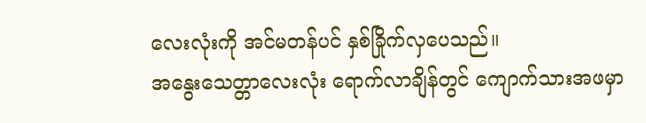လေးလုံးကို အင်မတန်ပင် နှစ်ခြိုက်လှပေသည်။
အနွေးသေတ္တာလေးလုံး ရောက်လာချိန်တွင် ကျောက်သားအဖမှာ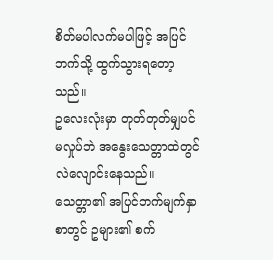စိတ်မပါလက်မပါဖြင့် အပြင်ဘက်သို့ ထွက်သွားရတော့သည်။
ဥလေးလုံးမှာ တုတ်တုတ်မျှပင် မလှုပ်ဘဲ အနွေးသေတ္တာထဲတွင် လဲလျောင်းနေသည်။ သေတ္တာ၏ အပြင်ဘက်မျက်နှာစာတွင် ဥများ၏ စက်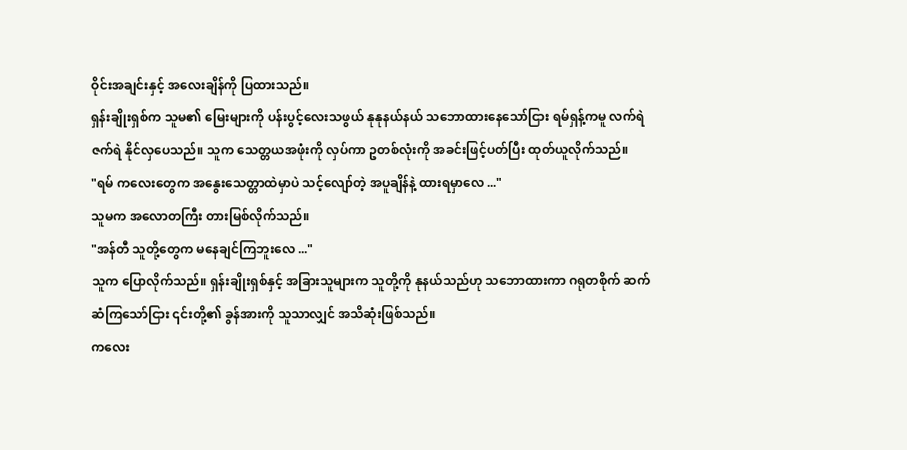ဝိုင်းအချင်းနှင့် အလေးချိန်ကို ပြထားသည်။
ရှန်းချိုးရှစ်က သူမ၏ မြေးများကို ပန်းပွင့်လေးသဖွယ် နုနုနယ်နယ် သဘောထားနေသော်ငြား ရမ်ရှန့်ကမူ လက်ရဲဇက်ရဲ နိုင်လှပေသည်။ သူက သေတ္တယအဖုံးကို လှပ်ကာ ဥတစ်လုံးကို အခင်းဖြင့်ပတ်ပြီး ထုတ်ယူလိုက်သည်။
"ရမ် ကလေးတွေက အနွေးသေတ္တာထဲမှာပဲ သင့်လျော်တဲ့ အပူချိန်နဲ့ ထားရမှာလေ ..."
သူမက အလောတကြီး တားမြစ်လိုက်သည်။
"အန်တီ သူတို့တွေက မနေချင်ကြဘူးလေ ..."
သူက ပြောလိုက်သည်။ ရှန်းချိုးရှစ်နှင့် အခြားသူများက သူတို့ကို နုနယ်သည်ဟု သဘောထားကာ ဂရုတစိုက် ဆက်ဆံကြသော်ငြား ၎င်းတို့၏ ခွန်အားကို သူသာလျှင် အသိဆုံးဖြစ်သည်။
ကလေး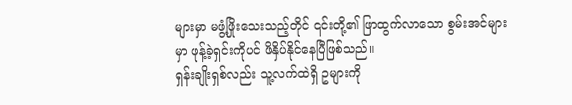များမှာ မဖွံ့ဖြိုးသေးသည့်တိုင် ၎င်းတို့၏ ဖြာထွက်လာသော စွမ်းအင်များမှာ ဖုန့်ခဲ့ရှင်းကိုပင် ဖိနှိပ်နိုင်နေပြီဖြစ်သည်။
ရှန်းချိုးရှစ်လည်း သူ့လက်ထဲရှိ ဥများကို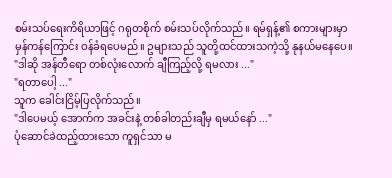စမ်းသပ်ရေးကိရိယာဖြင့် ဂရုတစိုက် စမ်းသပ်လိုက်သည်။ ရမ်ရှန့်၏ စကားများမှာ မှန်ကန်ကြောင်း ဝန်ခံရပေမည်။ ဥများသည် သူတို့ထင်ထားသကဲ့သို့ နုနယ်မနေပေ။
"ဒါဆို အန်တီရော တစ်လုံးလောက် ချီကြည့်လို့ ရမလား ..."
"ရတာပေါ့ ..."
သူက ခေါင်းငြိမ့်ပြလိုက်သည်။
"ဒါပေမယ့် အောက်က အခင်းနဲ့ တစ်ခါတည်းချီမှ ရမယ်နော် ..."
ပုံဆောင်ခဲထည့်ထားသော ကူရှင်သာ မ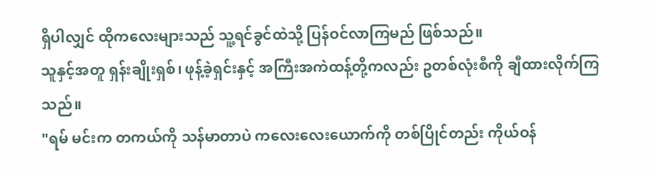ရှိပါလျှင် ထိုကလေးများသည် သူ့ရင်ခွင်ထဲသို့ ပြန်ဝင်လာကြမည် ဖြစ်သည်။
သူနှင့်အတူ ရှန်းချိုးရှစ်၊ ဖုန့်ခဲ့ရှင်းနှင့် အကြီးအကဲထန့်တို့ကလည်း ဥတစ်လုံးစီကို ချီထားလိုက်ကြသည်။
"ရမ် မင်းက တကယ်ကို သန်မာတာပဲ ကလေးလေးယောက်ကို တစ်ပြိုင်တည်း ကိုယ်ဝန်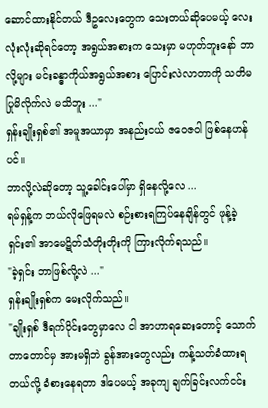ဆောင်ထားနိုင်တယ် ဒီဥလေးတွေက သေးတယ်ဆိုပေမယ့် လေးလုံးလုံးဆိုရင်တော့ အရွယ်အစားက သေးမှာ မဟုတ်ဘူးနော် ဘာလို့များ မင်းခန္ဓာကိုယ်အရွယ်အစား ပြောင်းလဲလာတာကို သတိမပြုမိလိုက်လဲ မသိဘူး ..."
ရှန်းချိုးရှစ်၏ အမူအယာမှာ အနည်းငယ် ဇဝေဇဝါ ဖြစ်နေဟန်ပင်။
ဘာလို့လဲဆိုတော့ သူ့ခေါင်းပေါ်မှာ ရှိနေလို့လေ ...
ရမ်ရှန့်က ဘယ်လိုဖြေရမလဲ စဉ်းစားရကြပ်နေချိန်တွင် ဖုန့်ခဲ့ရှင်း၏ အာမေဋိတ်သံတိုးတိုးကို ကြားလိုက်ရသည်။
"ခဲ့ရှင်း ဘာဖြစ်လို့လဲ ..."
ရှန်းချိုးရှစ်က မေးလိုက်သည်။
"ချိုးရှစ် ဒီရက်ပိုင်းတွေမှာလေ ငါ အာဟာရဆေးတောင့် သောက်တာတောင်မှ အားမရှိဘဲ ခွန်အားတွေလည်း ကန့်သတ်ခံထားရတယ်လို့ ခံစားနေရတာ ဒါပေမယ့် အခုကျ ချက်ခြင်းလက်ငင်း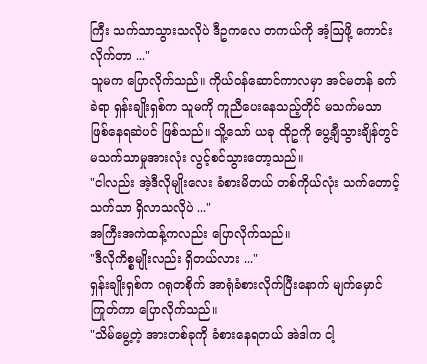ကြီး သက်သာသွားသလိုပဲ ဒီဥကလေ တကယ်ကို အံ့ဩဖို့ ကောင်းလိုက်တာ ..."
သူမက ပြောလိုက်သည်။ ကိုယ်ဝန်ဆောင်ကာလမှာ အင်မတန် ခက်ခဲရာ ရှန်းချိုးရှစ်က သူမကို ကူညီပေးနေသည့်တိုင် မသက်မသာ ဖြစ်နေရဆဲပင် ဖြစ်သည်။ သိူ့သော် ယခု ထိုဥကို ပွေ့ချီသွားချိန်တွင် မသက်သာမှုအားလုံး လွင့်စင်သွားတော့သည်။
"ငါလည်း အဲ့ဒီလိုမျိုးလေး ခံစားမိတယ် တစ်ကိုယ်လုံး သက်တောင့်သက်သာ ရှိလာသလိုပဲ ..."
အကြီးအကဲထန့်ကလည်း ပြောလိုက်သည်။
"ဒီလိုကိစ္စမျိုးလည်း ရှိတယ်လား ..."
ရှန်းချိုးရှစ်က ဂရုတစိုက် အာရုံခံစားလိုက်ပြီးနောက် မျက်မှောင်ကြုတ်ကာ ပြောလိုက်သည်။
"သိမ်မွေ့တဲ့ အားတစ်ခုကို ခံစားနေရတယ် အဲဒါက ငါ့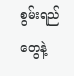စွမ်းရည်တွေနဲ့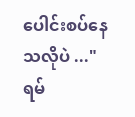ပေါင်းစပ်နေသလိုပဲ ..."
ရမ်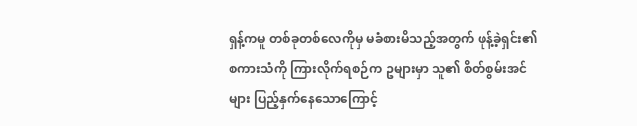ရှန့်ကမူ တစ်ခုတစ်လေကိုမှ မခံစားမိသည့်အတွက် ဖုန့်ခဲ့ရှင်း၏ စကားသံကို ကြားလိုက်ရစဉ်က ဥများမှာ သူ၏ စိတ်စွမ်းအင်များ ပြည့်နှက်နေသောကြောင့်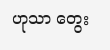ဟုသာ တွေး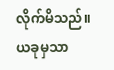လိုက်မိသည်။ ယခုမှသာ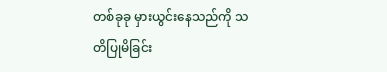တစ်ခုခု မှားယွင်းနေသည်ကို သတိပြုမိခြင်း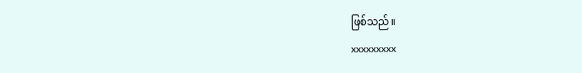ဖြစ်သည်။
xxxxxxxxx